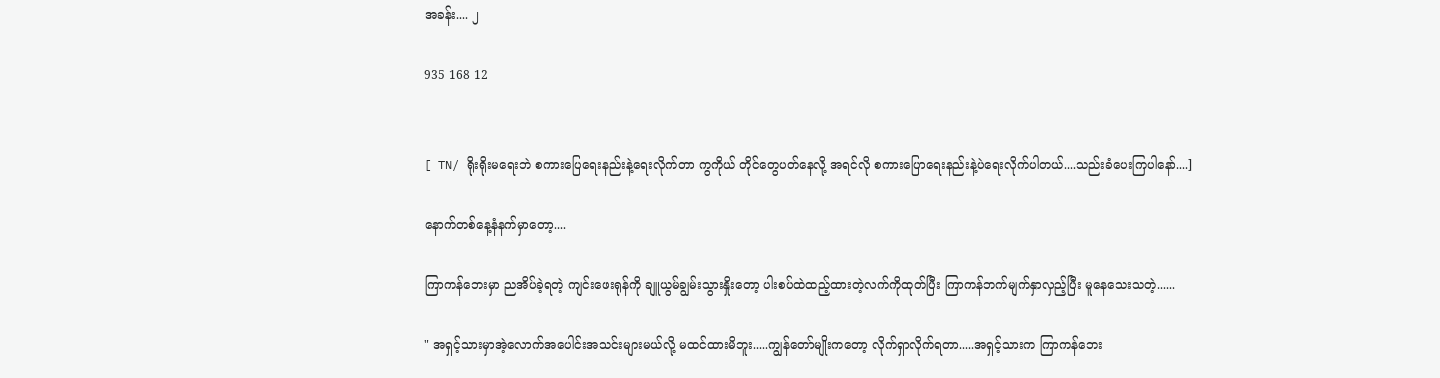အခန်း.... ၂

935 168 12


[ TN/ ရိုးရိုးမရေးဘဲ စကားပြေရေးနည်းနဲ့ရေးလိုက်တာ ကွကိုယ် တိုင်တွေပတ်နေလို့ အရင်လို စကားပြောရေးနည်းနဲ့ပဲရေးလိုက်ပါတယ်....သည်းခံပေးကြပါနော်....]

နောက်တစ်နေ့နံနက်မှာတော့....

ကြာကန်ဘေးမှာ ညအိပ်ခဲ့ရတဲ့ ကျင်းဖေးရုန်ကို ချူယွမ်ချွမ်းသွားနှိုးတော့ ပါးစပ်ထဲထည့်ထားတဲ့လက်ကိုထုတ်ပြီး ကြာကန်ဘက်မျက်နှာလှည့်ပြီး မူနေသေးသတဲ့......

" အရှင့်သားမှာအဲ့လောက်အပေါင်းအသင်းများမယ်လို့ မထင်ထားမိဘူး.....ကျွန်တော်မျိုးကတော့ လိုက်ရှာလိုက်ရတာ.....အရှင့်သားက ကြာကန်ဘေး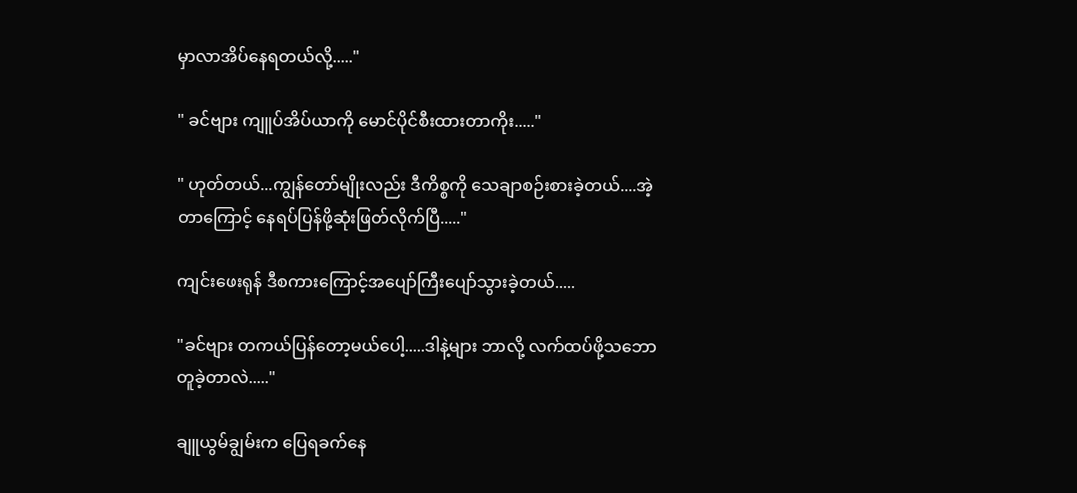မှာလာအိပ်နေရတယ်လို့....."

" ခင်ဗျား ကျူပ်အိပ်ယာကို မောင်ပိုင်စီးထားတာကိုး....."

" ဟုတ်တယ်...ကျွန်တော်မျိုးလည်း ဒီကိစ္စကို သေချာစဉ်းစားခဲ့တယ်....အဲ့တာကြောင့် နေရပ်ပြန်ဖို့ဆုံးဖြတ်လိုက်ပြီ....."

ကျင်းဖေးရုန် ဒီစကားကြောင့်အပျော်ကြီးပျော်သွားခဲ့တယ်.....

"ခင်ဗျား တကယ်ပြန်တော့မယ်ပေါ့.....ဒါနဲ့များ ဘာလို့ လက်ထပ်ဖို့သဘောတူခဲ့တာလဲ....."

ချူယွမ်ချွမ်းက ပြေရခက်နေ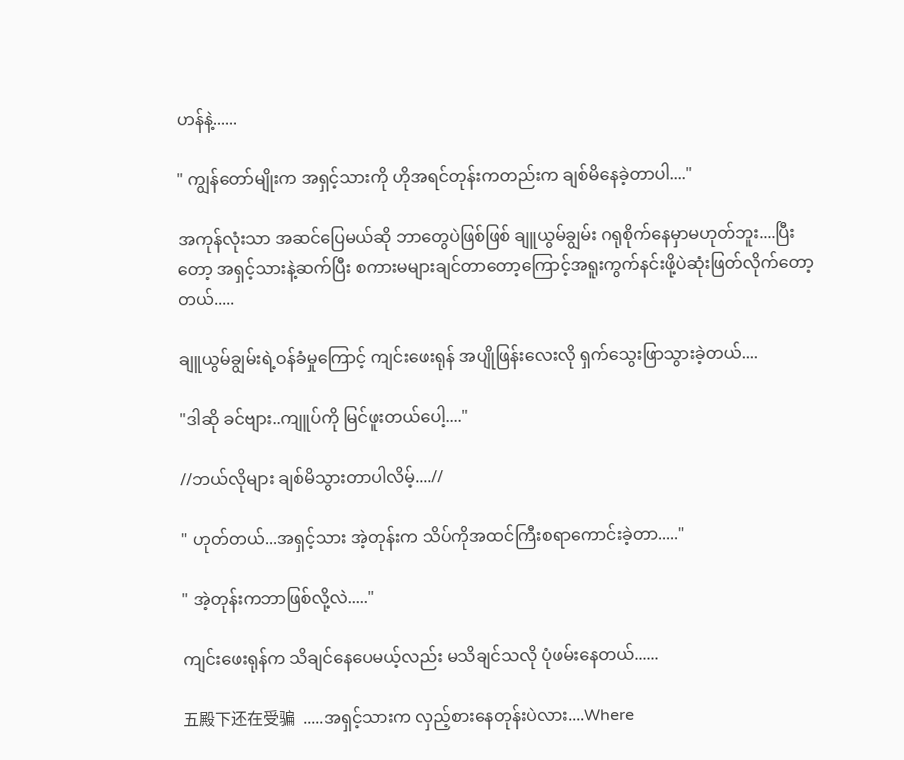ဟန်နဲ့......

" ကျွန်တော်မျိုးက အရှင့်သားကို ဟိုအရင်တုန်းကတည်းက ချစ်မိနေခဲ့တာပါ...."

အကုန်လုံးသာ အဆင်ပြေမယ်ဆို ဘာတွေပဲဖြစ်ဖြစ် ချူယွမ်ချွမ်း ဂရုစိုက်နေမှာမဟုတ်ဘူး....ပြီးတော့ အရှင့်သားနဲ့ဆက်ပြီး စကားမများချင်တာတော့ကြောင့်အရူးကွက်နင်းဖို့ပဲဆုံးဖြတ်လိုက်တော့တယ်.....

ချူယွမ်ချွမ်းရဲ့ဝန်ခံမှုကြောင့် ကျင်းဖေးရုန် အပျိုဖြန်းလေးလို ရှက်သွေးဖြာသွားခဲ့တယ်....

"ဒါဆို ခင်ဗျား..ကျူပ်ကို မြင်ဖူးတယ်ပေါ့...."

//ဘယ်လိုများ ချစ်မိသွားတာပါလိမ့်....//

" ဟုတ်တယ်...အရှင့်သား အဲ့တုန်းက သိပ်ကိုအထင်ကြီးစရာကောင်းခဲ့တာ....."

" အဲ့တုန်းကဘာဖြစ်လို့လဲ....."

ကျင်းဖေးရုန်က သိချင်နေပေမယ့်လည်း မသိချင်သလို ပုံဖမ်းနေတယ်......

五殿下还在受骗  .....အရှင့်သားက လှည့်စားနေတုန်းပဲလား....Where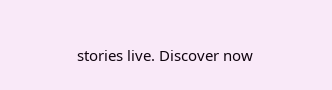stories live. Discover now